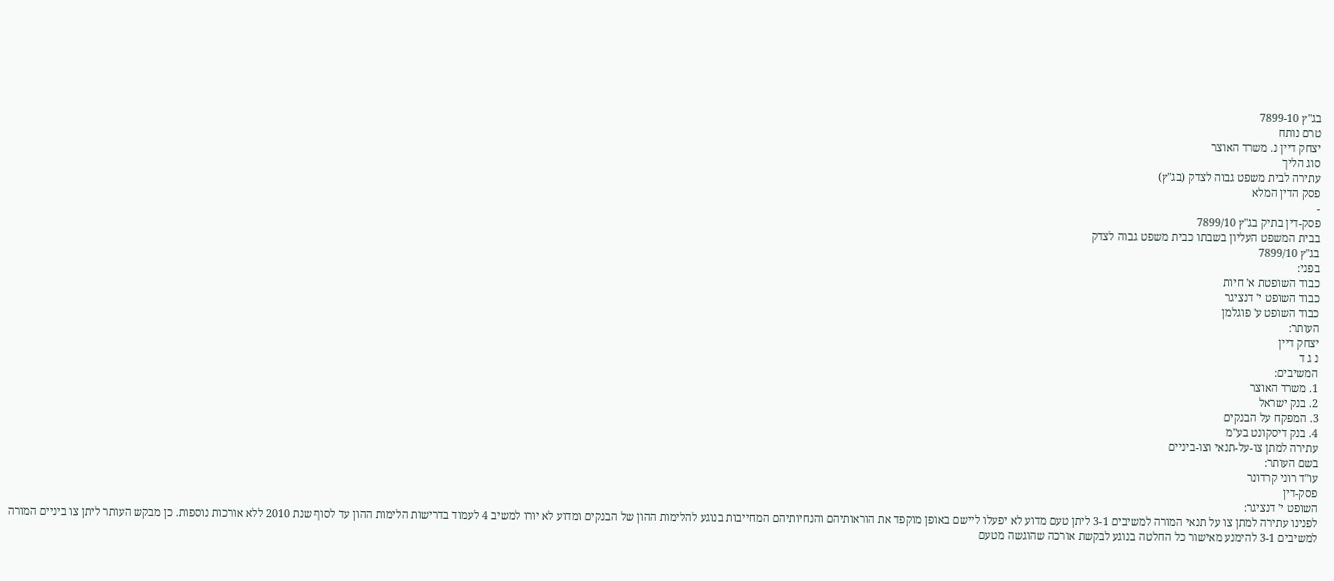בג"ץ 7899-10
טרם נותח
יצחק דיין נ. משרד האוצר
סוג הליך
עתירה לבית משפט גבוה לצדק (בג"ץ)
פסק הדין המלא
-
פסק-דין בתיק בג"ץ 7899/10
בבית המשפט העליון בשבתו כבית משפט גבוה לצדק
בג"ץ 7899/10
בפני:
כבוד השופטת א' חיות
כבוד השופט י' דנציגר
כבוד השופט ע' פוגלמן
העותר:
יצחק דיין
נ ג ד
המשיבים:
1. משרד האוצר
2. בנק ישראל
3. המפקח על הבנקים
4. בנק דיסקונט בע"מ
עתירה למתן צו-על-תנאי וצו-ביניים
בשם העותר:
עו"ד רוני קרדונר
פסק-דין
השופט י' דנציגר:
לפנינו עתירה למתן צו על תנאי המורה למשיבים 3-1 ליתן טעם מדוע לא יפעלו ליישם באופן מוקפד את הוראותיהם והנחיותיהם המחייבות בנוגע להלימות ההון של הבנקים ומדוע לא יורו למשיב 4 לעמוד בדרישות הלימות ההון עד לסוף שנת 2010 ללא אורכות נוספות. כן מבקש העותר ליתן צו ביניים המורה למשיבים 3-1 להימנע מאישור כל החלטה בנוגע לבקשת אורכה שהוגשה מטעם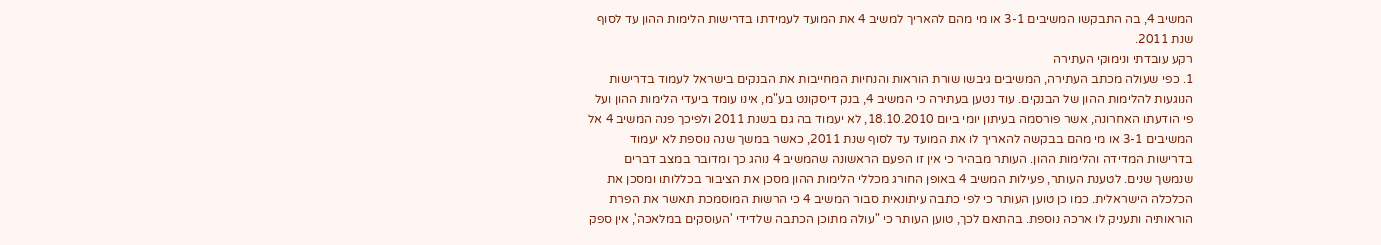המשיב 4, בה התבקשו המשיבים 3-1 או מי מהם להאריך למשיב 4 את המועד לעמידתו בדרישות הלימות ההון עד לסוף שנת 2011.
רקע עובדתי ונימוקי העתירה
1. כפי שעולה מכתב העתירה, המשיבים גיבשו שורת הוראות והנחיות המחייבות את הבנקים בישראל לעמוד בדרישות הנוגעות להלימות ההון של הבנקים. עוד נטען בעתירה כי המשיב 4, בנק דיסקונט בע"מ, אינו עומד ביעדי הלימות ההון ועל פי הודעתו האחרונה, אשר פורסמה בעיתון יומי ביום 18.10.2010, לא יעמוד בה גם בשנת 2011 ולפיכך פנה המשיב 4 אל המשיבים 3-1 או מי מהם בבקשה להאריך לו את המועד עד לסוף שנת 2011, כאשר במשך שנה נוספת לא יעמוד בדרישות המדידה והלימות ההון. העותר מבהיר כי אין זו הפעם הראשונה שהמשיב 4 נוהג כך ומדובר במצב דברים שנמשך שנים. לטענת העותר, פעילות המשיב 4 באופן החורג מכללי הלימות ההון מסכן את הציבור בכללותו ומסכן את הכלכלה הישראלית. כמו כן טוען העותר כי לפי כתבה עיתונאית סבור המשיב 4 כי הרשות המוסמכת תאשר את הפרת הוראותיה ותעניק לו ארכה נוספת. בהתאם לכך, טוען העותר כי "עולה מתוכן הכתבה שלדידי 'העוסקים במלאכה', אין ספק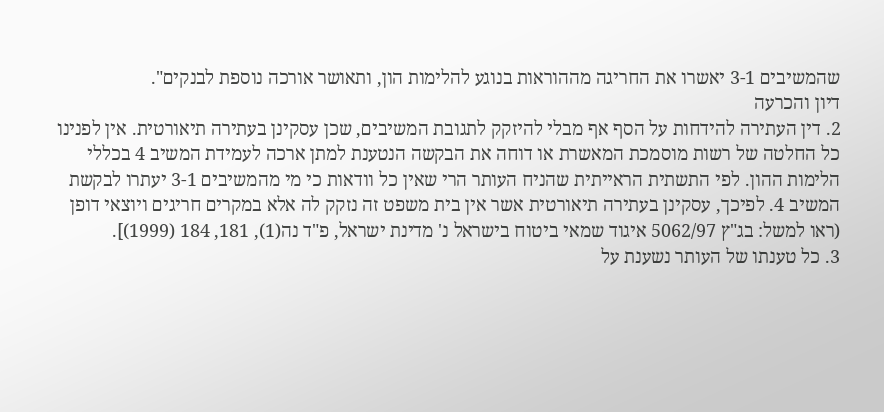שהמשיבים 3-1 יאשרו את החריגה מההוראות בנוגע להלימות הון, ותאושר אורכה נוספת לבנקים".
דיון והכרעה
2. דין העתירה להידחות על הסף אף מבלי להיזקק לתגובת המשיבים, שכן עסקינן בעתירה תיאורטית. אין לפנינו כל החלטה של רשות מוסמכת המאשרת או דוחה את הבקשה הנטענת למתן ארכה לעמידת המשיב 4 בכללי הלימות ההון. לפי התשתית הראייתית שהניח העותר הרי שאין כל וודאות כי מי מהמשיבים 3-1 יעתרו לבקשת המשיב 4. לפיכך, עסקינן בעתירה תיאורטית אשר אין בית משפט זה נזקק לה אלא במקרים חריגים ויוצאי דופן (ראו למשל: בג"ץ 5062/97 איגוד שמאי ביטוח בישראל נ' מדינת ישראל, פ"ד נה(1), 181, 184 (1999)].
3. כל טענתו של העותר נשענת על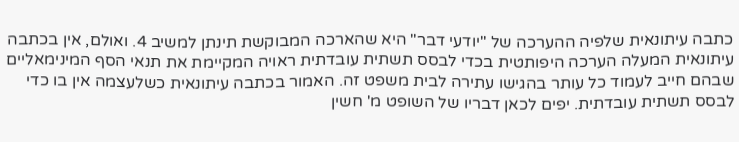כתבה עיתונאית שלפיה ההערכה של "יודעי דבר" היא שהארכה המבוקשת תינתן למשיב 4. ואולם, אין בכתבה עיתונאית המעלה הערכה היפותטית בכדי לבסס תשתית עובדתית ראויה המקיימת את תנאי הסף המינימאליים שבהם חייב לעמוד כל עותר בהגישו עתירה לבית משפט זה. האמור בכתבה עיתונאית כשלעצמה אין בו כדי לבסס תשתית עובדתית. יפים לכאן דבריו של השופט מ' חשין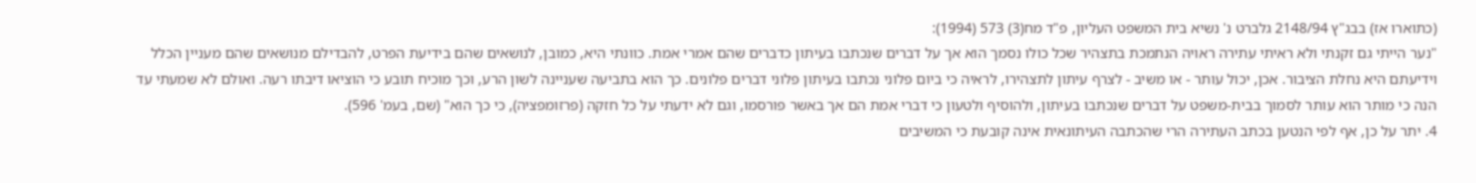(כתוארו אז) בבג"ץ 2148/94 גלברט נ' נשיא בית המשפט העליון, פ"ד מח(3) 573 (1994):
"נער הייתי גם זקנתי ולא ראיתי עתירה ראויה הנתמכת בתצהיר שכל כולו נסמך הוא אך על דברים שנכתבו בעיתון כדברים שהם אמרי אמת. כוונתי היא, כמובן, לנושאים שהם בידיעת הפרט, להבדילם מנושאים שהם מעניין הכלל וידיעתם היא נחלת הציבור. אכן, יכול עותר - או משיב - לצרף עיתון לתצהירו, לראיה כי ביום פלוני נכתבו בעיתון פלוני דברים פלונים. כך הוא בתביעה שעניינה לשון הרע, וכך מוכיח תובע כי הוציאו דיבתו רעה. ואולם לא שמעתי עד הנה כי מותר הוא עותר לסמוך בבית-משפט על דברים שנכתבו בעיתון, ולהוסיף ולטעון כי דברי אמת הם אך באשר פורסמו, וגם לא ידעתי על כל חזקה (פרזומפציה), כי כך הוא" (שם, בעמ' 596).
4. יתר על כן, אף לפי הנטען בכתב העתירה הרי שהכתבה העיתונאית אינה קובעת כי המשיבים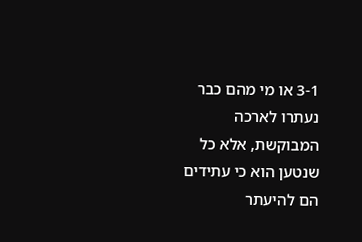3-1 או מי מהם כבר נעתרו לארכה המבוקשת, אלא כל שנטען הוא כי עתידים הם להיעתר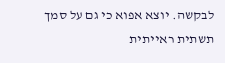לבקשה. יוצא אפוא כי גם על סמך תשתית ראייתית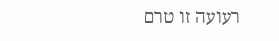רעועה זו טרם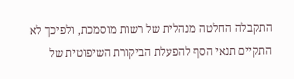התקבלה החלטה מנהלית של רשות מוסמכת, ולפיכך לא התקיים תנאי הסף להפעלת הביקורת השיפוטית של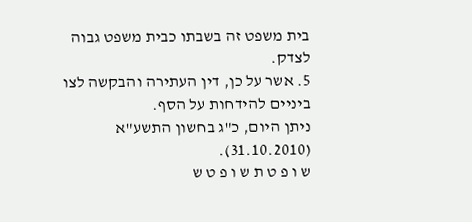בית משפט זה בשבתו כבית משפט גבוה לצדק.
5. אשר על כן, דין העתירה והבקשה לצו ביניים להידחות על הסף.
ניתן היום, כ"ג בחשון התשע"א (31.10.2010).
ש ו פ ט ת ש ו פ ט ש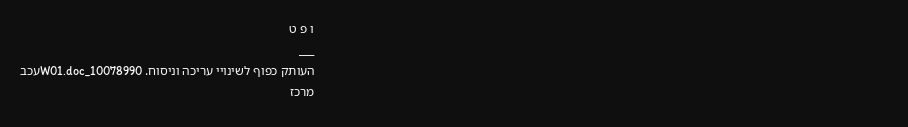ו פ ט
___
העותק כפוף לשינויי עריכה וניסוח. 10078990_W01.docעכב
מרכז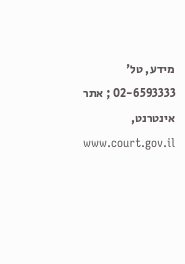מידע, טל' 02-6593333 ; אתר אינטרנט, www.court.gov.il